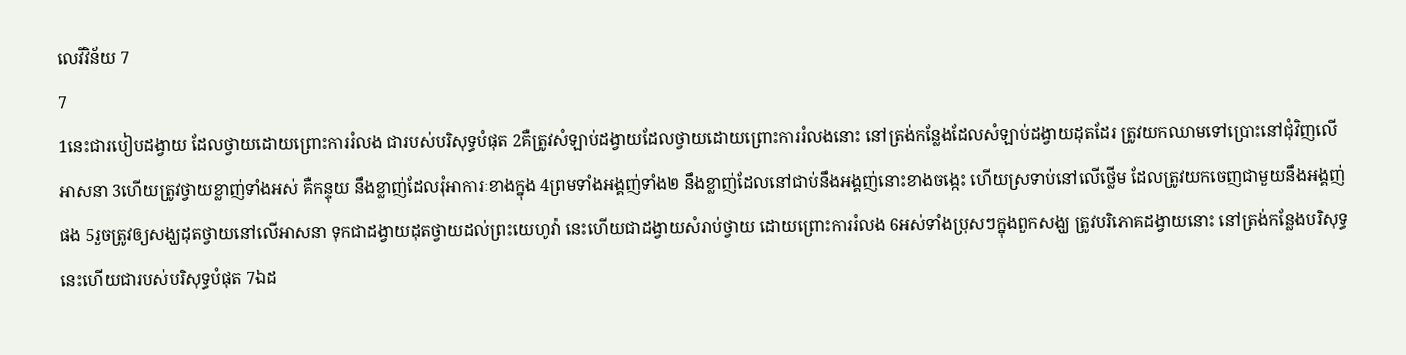លេវីវិន័យ 7
7
1នេះជារបៀបដង្វាយ ដែលថ្វាយដោយព្រោះការរំលង ជារបស់បរិសុទ្ធបំផុត 2គឺត្រូវសំឡាប់ដង្វាយដែលថ្វាយដោយព្រោះការរំលងនោះ នៅត្រង់កន្លែងដែលសំឡាប់ដង្វាយដុតដែរ ត្រូវយកឈាមទៅប្រោះនៅជុំវិញលើអាសនា 3ហើយត្រូវថ្វាយខ្លាញ់ទាំងអស់ គឺកន្ទុយ នឹងខ្លាញ់ដែលរុំអាការៈខាងក្នុង 4ព្រមទាំងអង្គញ់ទាំង២ នឹងខ្លាញ់ដែលនៅជាប់នឹងអង្គញ់នោះខាងចង្កេះ ហើយស្រទាប់នៅលើថ្លើម ដែលត្រូវយកចេញជាមួយនឹងអង្គញ់ផង 5រួចត្រូវឲ្យសង្ឃដុតថ្វាយនៅលើអាសនា ទុកជាដង្វាយដុតថ្វាយដល់ព្រះយេហូវ៉ា នេះហើយជាដង្វាយសំរាប់ថ្វាយ ដោយព្រោះការរំលង 6អស់ទាំងប្រុសៗក្នុងពួកសង្ឃ ត្រូវបរិភោគដង្វាយនោះ នៅត្រង់កន្លែងបរិសុទ្ធ នេះហើយជារបស់បរិសុទ្ធបំផុត 7ឯដ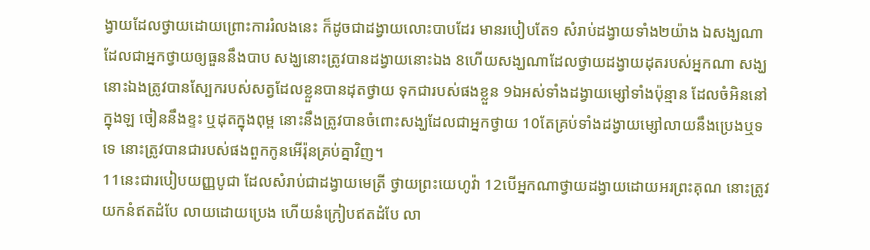ង្វាយដែលថ្វាយដោយព្រោះការរំលងនេះ ក៏ដូចជាដង្វាយលោះបាបដែរ មានរបៀបតែ១ សំរាប់ដង្វាយទាំង២យ៉ាង ឯសង្ឃណាដែលជាអ្នកថ្វាយឲ្យធួននឹងបាប សង្ឃនោះត្រូវបានដង្វាយនោះឯង 8ហើយសង្ឃណាដែលថ្វាយដង្វាយដុតរបស់អ្នកណា សង្ឃនោះឯងត្រូវបានស្បែករបស់សត្វដែលខ្លួនបានដុតថ្វាយ ទុកជារបស់ផងខ្លួន 9ឯអស់ទាំងដង្វាយម្សៅទាំងប៉ុន្មាន ដែលចំអិននៅក្នុងឡ ចៀននឹងខ្ទះ ឬដុតក្នុងពុម្ព នោះនឹងត្រូវបានចំពោះសង្ឃដែលជាអ្នកថ្វាយ 10តែគ្រប់ទាំងដង្វាយម្សៅលាយនឹងប្រេងឬទទេ នោះត្រូវបានជារបស់ផងពួកកូនអើរ៉ុនគ្រប់គ្នាវិញ។
11នេះជារបៀបយញ្ញបូជា ដែលសំរាប់ជាដង្វាយមេត្រី ថ្វាយព្រះយេហូវ៉ា 12បើអ្នកណាថ្វាយដង្វាយដោយអរព្រះគុណ នោះត្រូវយកនំឥតដំបែ លាយដោយប្រេង ហើយនំក្រៀបឥតដំបែ លា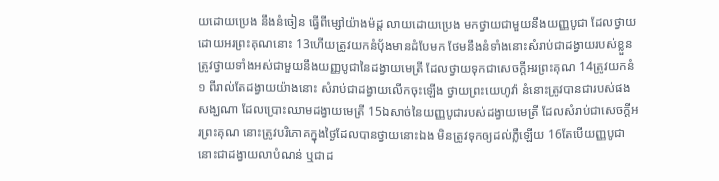យដោយប្រេង នឹងនំចៀន ធ្វើពីម្សៅយ៉ាងម៉ដ្ត លាយដោយប្រេង មកថ្វាយជាមួយនឹងយញ្ញបូជា ដែលថ្វាយដោយអរព្រះគុណនោះ 13ហើយត្រូវយកនំបុ័ងមានដំបែមក ថែមនឹងនំទាំងនោះសំរាប់ជាដង្វាយរបស់ខ្លួន ត្រូវថ្វាយទាំងអស់ជាមួយនឹងយញ្ញបូជានៃដង្វាយមេត្រី ដែលថ្វាយទុកជាសេចក្ដីអរព្រះគុណ 14ត្រូវយកនំ១ ពីរាល់តែដង្វាយយ៉ាងនោះ សំរាប់ជាដង្វាយលើកចុះឡើង ថ្វាយព្រះយេហូវ៉ា នំនោះត្រូវបានជារបស់ផងសង្ឃណា ដែលប្រោះឈាមដង្វាយមេត្រី 15ឯសាច់នៃយញ្ញបូជារបស់ដង្វាយមេត្រី ដែលសំរាប់ជាសេចក្ដីអរព្រះគុណ នោះត្រូវបរិភោគក្នុងថ្ងៃដែលបានថ្វាយនោះឯង មិនត្រូវទុកឲ្យដល់ភ្លឺឡើយ 16តែបើយញ្ញបូជានោះជាដង្វាយលាបំណន់ ឬជាដ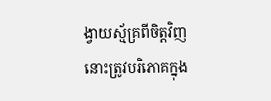ង្វាយស្ម័គ្រពីចិត្តវិញ នោះត្រូវបរិភោគក្នុង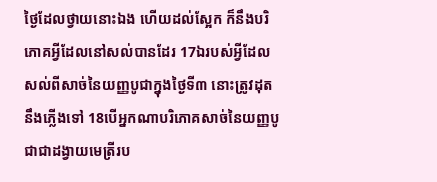ថ្ងៃដែលថ្វាយនោះឯង ហើយដល់ស្អែក ក៏នឹងបរិភោគអ្វីដែលនៅសល់បានដែរ 17ឯរបស់អ្វីដែលសល់ពីសាច់នៃយញ្ញបូជាក្នុងថ្ងៃទី៣ នោះត្រូវដុតនឹងភ្លើងទៅ 18បើអ្នកណាបរិភោគសាច់នៃយញ្ញបូជាជាដង្វាយមេត្រីរប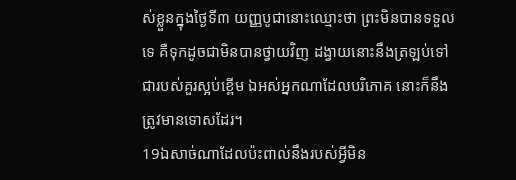ស់ខ្លួនក្នុងថ្ងៃទី៣ យញ្ញបូជានោះឈ្មោះថា ព្រះមិនបានទទួលទេ គឺទុកដូចជាមិនបានថ្វាយវិញ ដង្វាយនោះនឹងត្រឡប់ទៅជារបស់គួរស្អប់ខ្ពើម ឯអស់អ្នកណាដែលបរិភោគ នោះក៏នឹងត្រូវមានទោសដែរ។
19ឯសាច់ណាដែលប៉ះពាល់នឹងរបស់អ្វីមិន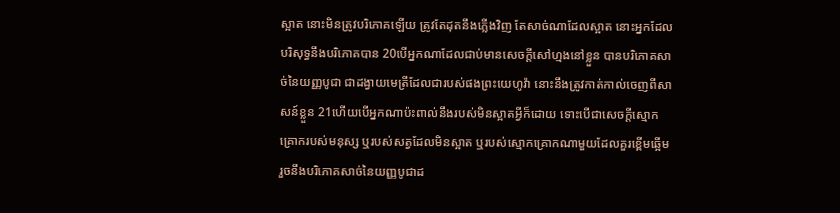ស្អាត នោះមិនត្រូវបរិភោគឡើយ ត្រូវតែដុតនឹងភ្លើងវិញ តែសាច់ណាដែលស្អាត នោះអ្នកដែលបរិសុទ្ធនឹងបរិភោគបាន 20បើអ្នកណាដែលជាប់មានសេចក្ដីសៅហ្មងនៅខ្លួន បានបរិភោគសាច់នៃយញ្ញបូជា ជាដង្វាយមេត្រីដែលជារបស់ផងព្រះយេហូវ៉ា នោះនឹងត្រូវកាត់កាល់ចេញពីសាសន៍ខ្លួន 21ហើយបើអ្នកណាប៉ះពាល់នឹងរបស់មិនស្អាតអ្វីក៏ដោយ ទោះបើជាសេចក្ដីស្មោកគ្រោករបស់មនុស្ស ឬរបស់សត្វដែលមិនស្អាត ឬរបស់ស្មោកគ្រោកណាមួយដែលគួរខ្ពើមឆ្អើម រួចនឹងបរិភោគសាច់នៃយញ្ញបូជាដ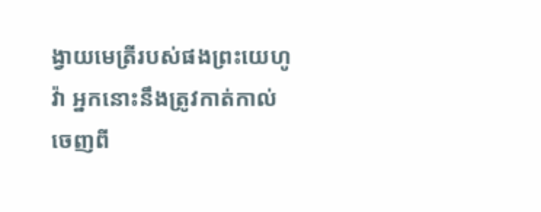ង្វាយមេត្រីរបស់ផងព្រះយេហូវ៉ា អ្នកនោះនឹងត្រូវកាត់កាល់ចេញពី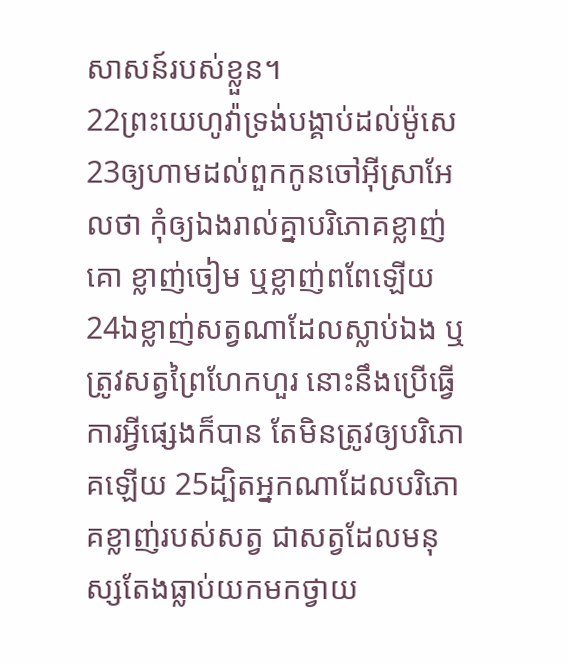សាសន៍របស់ខ្លួន។
22ព្រះយេហូវ៉ាទ្រង់បង្គាប់ដល់ម៉ូសេ 23ឲ្យហាមដល់ពួកកូនចៅអ៊ីស្រាអែលថា កុំឲ្យឯងរាល់គ្នាបរិភោគខ្លាញ់គោ ខ្លាញ់ចៀម ឬខ្លាញ់ពពែឡើយ 24ឯខ្លាញ់សត្វណាដែលស្លាប់ឯង ឬត្រូវសត្វព្រៃហែកហួរ នោះនឹងប្រើធ្វើការអ្វីផ្សេងក៏បាន តែមិនត្រូវឲ្យបរិភោគឡើយ 25ដ្បិតអ្នកណាដែលបរិភោគខ្លាញ់របស់សត្វ ជាសត្វដែលមនុស្សតែងធ្លាប់យកមកថ្វាយ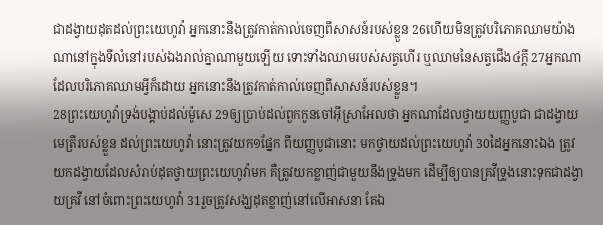ជាដង្វាយដុតដល់ព្រះយេហូវ៉ា អ្នកនោះនឹងត្រូវកាត់កាល់ចេញពីសាសន៍របស់ខ្លួន 26ហើយមិនត្រូវបរិភោគឈាមយ៉ាងណានៅក្នុងទីលំនៅរបស់ឯងរាល់គ្នាណាមួយឡើយ ទោះទាំងឈាមរបស់សត្វហើរ ឬឈាមនៃសត្វជើង៤ក្តី 27អ្នកណាដែលបរិភោគឈាមអ្វីក៏ដោយ អ្នកនោះនឹងត្រូវកាត់កាល់ចេញពីសាសន៍របស់ខ្លួន។
28ព្រះយេហូវ៉ាទ្រង់បង្គាប់ដល់ម៉ូសេ 29ឲ្យប្រាប់ដល់ពួកកូនចៅអ៊ីស្រាអែលថា អ្នកណាដែលថ្វាយយញ្ញបូជា ជាដង្វាយមេត្រីរបស់ខ្លួន ដល់ព្រះយេហូវ៉ា នោះត្រូវយក១ផ្នែក ពីយញ្ញបូជានោះ មកថ្វាយដល់ព្រះយេហូវ៉ា 30ដៃអ្នកនោះឯង ត្រូវយកដង្វាយដែលសំរាប់ដុតថ្វាយព្រះយេហូវ៉ាមក គឺត្រូវយកខ្លាញ់ជាមួយនឹងទ្រូងមក ដើម្បីឲ្យបានគ្រវីទ្រូងនោះទុកជាដង្វាយគ្រវី នៅចំពោះព្រះយេហូវ៉ា 31រួចត្រូវសង្ឃដុតខ្លាញ់នៅលើអាសនា តែឯ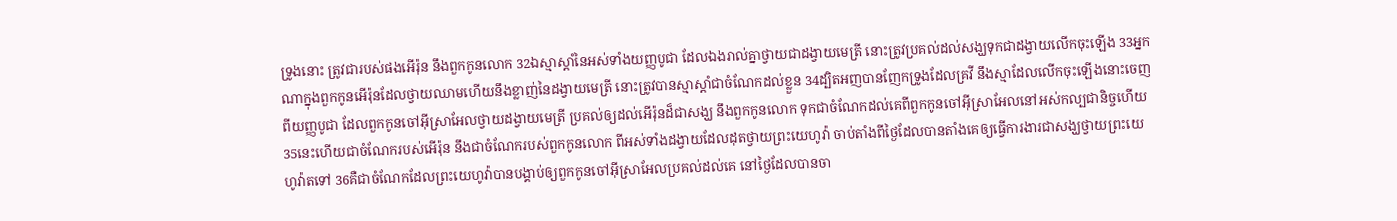ទ្រូងនោះ ត្រូវជារបស់ផងអើរ៉ុន នឹងពួកកូនលោក 32ឯស្មាស្តាំនៃអស់ទាំងយញ្ញបូជា ដែលឯងរាល់គ្នាថ្វាយជាដង្វាយមេត្រី នោះត្រូវប្រគល់ដល់សង្ឃទុកជាដង្វាយលើកចុះឡើង 33អ្នកណាក្នុងពួកកូនអើរ៉ុនដែលថ្វាយឈាមហើយនឹងខ្លាញ់នៃដង្វាយមេត្រី នោះត្រូវបានស្មាស្តាំជាចំណែកដល់ខ្លួន 34ដ្បិតអញបានញែកទ្រូងដែលគ្រវី នឹងស្មាដែលលើកចុះឡើងនោះចេញពីយញ្ញបូជា ដែលពួកកូនចៅអ៊ីស្រាអែលថ្វាយដង្វាយមេត្រី ប្រគល់ឲ្យដល់អើរ៉ុនដ៏ជាសង្ឃ នឹងពួកកូនលោក ទុកជាចំណែកដល់គេពីពួកកូនចៅអ៊ីស្រាអែលនៅអស់កល្បជានិច្ចហើយ 35នេះហើយជាចំណែករបស់អើរ៉ុន នឹងជាចំណែករបស់ពួកកូនលោក ពីអស់ទាំងដង្វាយដែលដុតថ្វាយព្រះយេហូវ៉ា ចាប់តាំងពីថ្ងៃដែលបានតាំងគេឲ្យធ្វើការងារជាសង្ឃថ្វាយព្រះយេហូវ៉ាតទៅ 36គឺជាចំណែកដែលព្រះយេហូវ៉ាបានបង្គាប់ឲ្យពួកកូនចៅអ៊ីស្រាអែលប្រគល់ដល់គេ នៅថ្ងៃដែលបានចា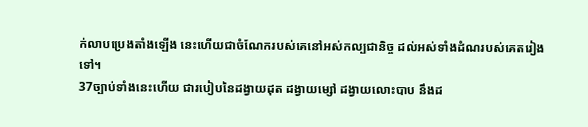ក់លាបប្រេងតាំងឡើង នេះហើយជាចំណែករបស់គេនៅអស់កល្បជានិច្ច ដល់អស់ទាំងដំណរបស់គេតរៀងទៅ។
37ច្បាប់ទាំងនេះហើយ ជារបៀបនៃដង្វាយដុត ដង្វាយម្សៅ ដង្វាយលោះបាប នឹងដ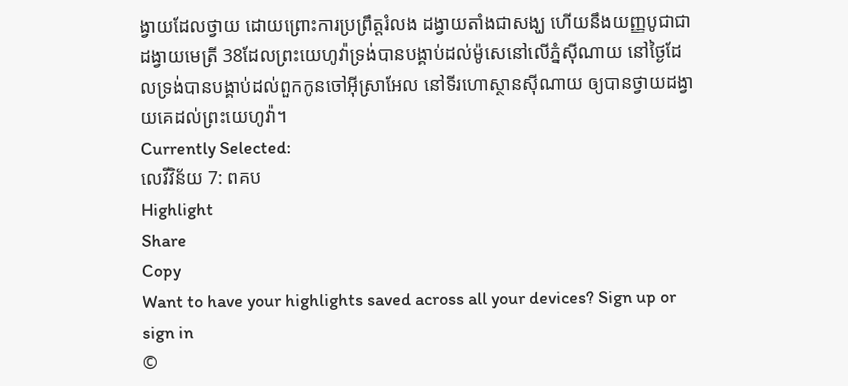ង្វាយដែលថ្វាយ ដោយព្រោះការប្រព្រឹត្តរំលង ដង្វាយតាំងជាសង្ឃ ហើយនឹងយញ្ញបូជាជាដង្វាយមេត្រី 38ដែលព្រះយេហូវ៉ាទ្រង់បានបង្គាប់ដល់ម៉ូសេនៅលើភ្នំស៊ីណាយ នៅថ្ងៃដែលទ្រង់បានបង្គាប់ដល់ពួកកូនចៅអ៊ីស្រាអែល នៅទីរហោស្ថានស៊ីណាយ ឲ្យបានថ្វាយដង្វាយគេដល់ព្រះយេហូវ៉ា។
Currently Selected:
លេវីវិន័យ 7: ពគប
Highlight
Share
Copy
Want to have your highlights saved across all your devices? Sign up or sign in
©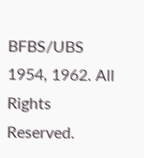BFBS/UBS 1954, 1962. All Rights Reserved.